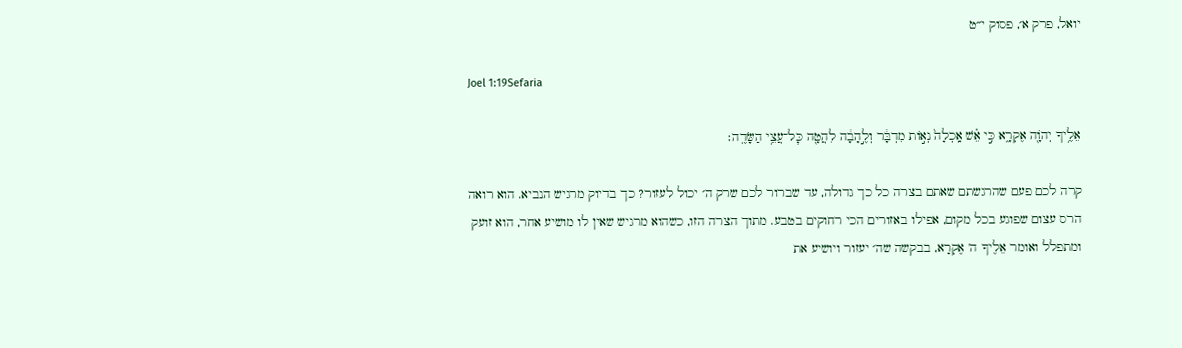יואל, פרק א׳, פסוק י״ט

Joel 1:19Sefaria

אֵלֶ֥יךָ יְהֹוָ֖ה אֶקְרָ֑א כִּ֣י אֵ֗שׁ אָֽכְלָה֙ נְא֣וֹת מִדְבָּ֔ר וְלֶ֣הָבָ֔ה לִהֲטָ֖ה כׇּל־עֲצֵ֥י הַשָּׂדֶֽה׃

קרה לכם פעם שהרגשתם שאתם בצרה כל כך גדולה, עד שברור לכם שרק ה׳ יכול לעזור? כך בדיוק מרגיש הנביא. הוא רואה הרס עצום שפוגע בכל מקום, אפילו באזורים הכי רחוקים בטבע. מתוך הצרה הזו, כשהוא מרגיש שאין לו מושיע אחר, הוא זועק ומתפלל ואומר אֵלֶיךָ ה' אֶקְרָא, בבקשה שה׳ יעזור ויושיע את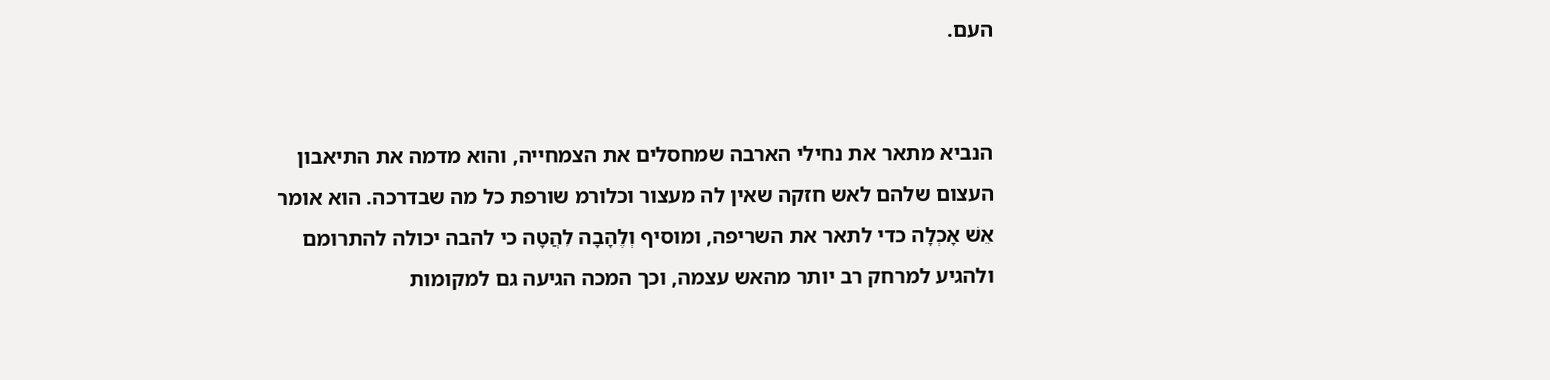העם.


הנביא מתאר את נחילי הארבה שמחסלים את הצמחייה, והוא מדמה את התיאבון העצום שלהם לאש חזקה שאין לה מעצור וכלורמ שורפת כל מה שבדרכה. הוא אומר אֵשׁ אָכְלָה כדי לתאר את השריפה, ומוסיף וְלֶהָבָה לִהֲטָה כי להבה יכולה להתרומם ולהגיע למרחק רב יותר מהאש עצמה, וכך המכה הגיעה גם למקומות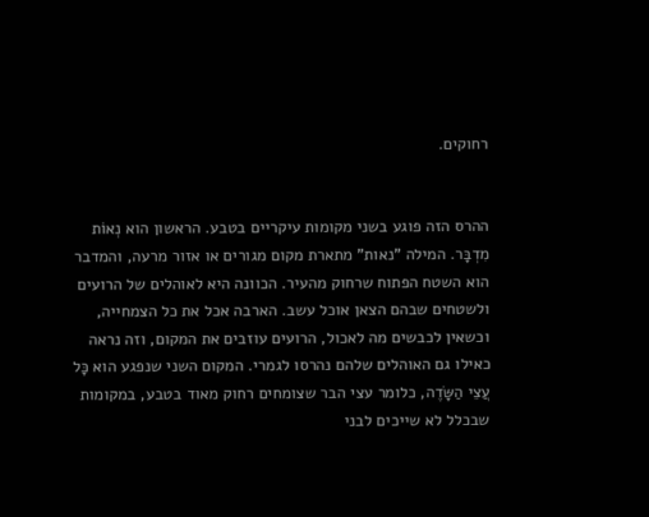רחוקים.


ההרס הזה פוגע בשני מקומות עיקריים בטבע. הראשון הוא נְאוֹת מִדְבָּר. המילה "נאות" מתארת מקום מגורים או אזור מרעה, והמדבר הוא השטח הפתוח שרחוק מהעיר. הכוונה היא לאוהלים של הרועים ולשטחים שבהם הצאן אוכל עשב. הארבה אכל את כל הצמחייה, וכשאין לכבשים מה לאכול, הרועים עוזבים את המקום, וזה נראה כאילו גם האוהלים שלהם נהרסו לגמרי. המקום השני שנפגע הוא כָּל עֲצֵי הַשָּׂדֶה, כלומר עצי הבר שצומחים רחוק מאוד בטבע, במקומות שבכלל לא שייכים לבני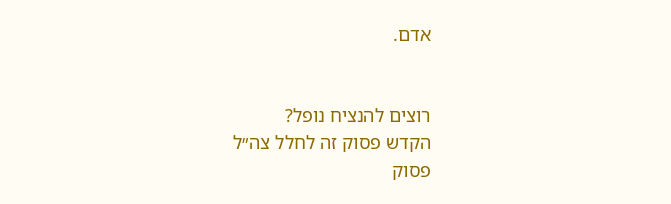אדם.


רוצים להנציח נופל?
הקדש פסוק זה לחלל צה״ל
פסוק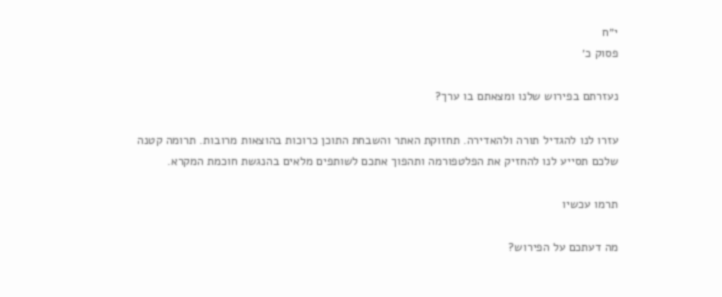י״ח
פסוק כ׳

נעזרתם בפירוש שלנו ומצאתם בו ערך?

עזרו לנו להגדיל תורה ולהאדירה. תחזוקת האתר והשבחת התוכן כרוכות בהוצאות מרובות. תרומה קטנה שלכם תסייע לנו להחזיק את הפלטפורמה ותהפוך אתכם לשותפים מלאים בהנגשת חוכמת המקרא.

תרמו עכשיו

מה דעתכם על הפירוש?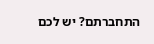התחברתם? יש לכם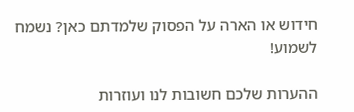חידוש או הארה על הפסוק שלמדתם כאן? נשמח לשמוע!

ההערות שלכם חשובות לנו ועוזרות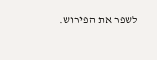לשפר את הפירוש.